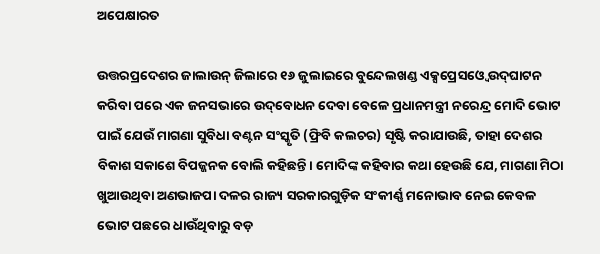ଅପେକ୍ଷାରତ

ଉତ୍ତରପ୍ରଦେଶର ଜାଲାଉନ୍‌ ଜିଲାରେ ୧୬ ଜୁଲାଇରେ ବୁନ୍ଦେଲଖଣ୍ଡ ଏକ୍ସପ୍ରେସଓ୍ବେ ଉଦ୍‌ଘାଟନ କରିବା ପରେ ଏକ ଜନସଭାରେ ଉଦ୍‌ବୋଧନ ଦେବା ବେଳେ ପ୍ରଧାନମନ୍ତ୍ରୀ ନରେନ୍ଦ୍ର ମୋଦି ଭୋଟ ପାଇଁ ଯେଉଁ ମାଗଣା ସୁବିଧା ବଣ୍ଟନ ସଂସ୍କୃତି (ଫ୍ରିବି କଲଚର) ସୃଷ୍ଟି କରାଯାଉଛି, ତାହା ଦେଶର ବିକାଶ ସକାଶେ ବିପଜ୍ଜନକ ବୋଲି କହିଛନ୍ତି। ମୋଦିଙ୍କ କହିବାର କଥା ହେଉଛି ଯେ, ମାଗଣା ମିଠା ଖୁଆଉଥିବା ଅଣଭାଜପା ଦଳର ରାଜ୍ୟ ସରକାରଗୁଡ଼ିକ ସଂକୀର୍ଣ୍ଣ ମନୋଭାବ ନେଇ କେବଳ ଭୋଟ ପଛରେ ଧାଉଁଥିବାରୁ ବଡ଼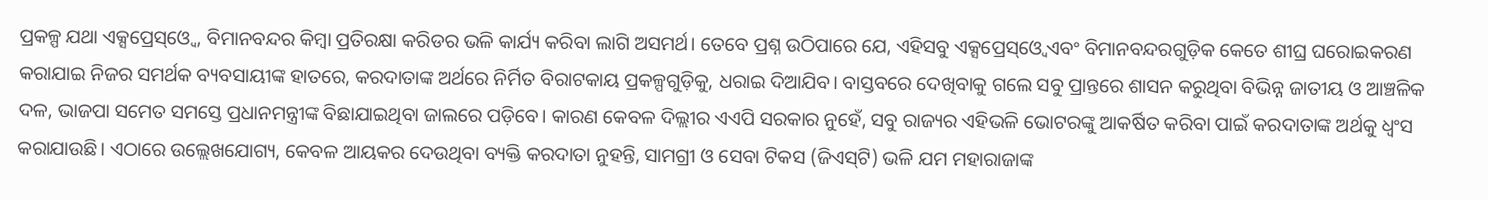ପ୍ରକଳ୍ପ ଯଥା ଏକ୍ସପ୍ରେସ୍‌ଓ୍ବେ, ବିମାନବନ୍ଦର କିମ୍ବା ପ୍ରତିରକ୍ଷା କରିଡର ଭଳି କାର୍ଯ୍ୟ କରିବା ଲାଗି ଅସମର୍ଥ। ତେବେ ପ୍ରଶ୍ନ ଉଠିପାରେ ଯେ, ଏହିସବୁ ଏକ୍ସପ୍ରେସ୍‌ଓ୍ବେ ଏବଂ ବିମାନବନ୍ଦରଗୁଡ଼ିକ କେତେ ଶୀଘ୍ର ଘରୋଇକରଣ କରାଯାଇ ନିଜର ସମର୍ଥକ ବ୍ୟବସାୟୀଙ୍କ ହାତରେ, କରଦାତାଙ୍କ ଅର୍ଥରେ ନିର୍ମିତ ବିରାଟକାୟ ପ୍ରକଳ୍ପଗୁଡ଼ିକୁ, ଧରାଇ ଦିଆଯିବ। ବାସ୍ତବରେ ଦେଖିବାକୁ ଗଲେ ସବୁ ପ୍ରାନ୍ତରେ ଶାସନ କରୁଥିବା ବିଭିନ୍ନ ଜାତୀୟ ଓ ଆଞ୍ଚଳିକ ଦଳ, ଭାଜପା ସମେତ ସମସ୍ତେ ପ୍ରଧାନମନ୍ତ୍ରୀଙ୍କ ବିଛାଯାଇଥିବା ଜାଲରେ ପଡ଼ିବେ। କାରଣ କେବଳ ଦିଲ୍ଲୀର ଏଏପି ସରକାର ନୁହେଁ, ସବୁ ରାଜ୍ୟର ଏହିଭଳି ଭୋଟରଙ୍କୁ ଆକର୍ଷିତ କରିବା ପାଇଁ କରଦାତାଙ୍କ ଅର୍ଥକୁ ଧ୍ୱଂସ କରାଯାଉଛି। ଏଠାରେ ଉଲ୍ଲେଖଯୋଗ୍ୟ, କେବଳ ଆୟକର ଦେଉଥିବା ବ୍ୟକ୍ତି କରଦାତା ନୁହନ୍ତି, ସାମଗ୍ରୀ ଓ ସେବା ଟିକସ (ଜିଏସ୍‌ଟି) ଭଳି ଯମ ମହାରାଜାଙ୍କ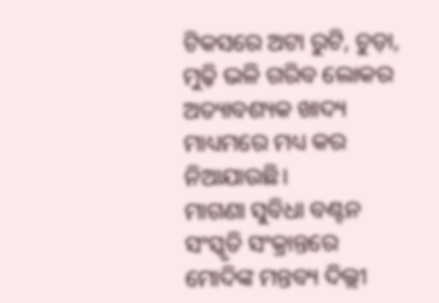ଟିକସରେ ଅଟା ରୁଟି, ଚୁଡ଼ା, ମୁଢ଼ି ଭଳି ଗରିବ ଲୋକର ଅତ୍ୟାବଶ୍ୟକ ଖାଦ୍ୟ ମାଧ୍ୟମରେ ମଧ୍ୟ କର ନିଆଯାଉଛି।
ମାଗଣା ସୁବିଧା ବଣ୍ଟନ ସଂସ୍କୃତି ସଂକ୍ରାନ୍ତରେ ମୋଦିଙ୍କ ମନ୍ତବ୍ୟ ଦିଲ୍ଲୀ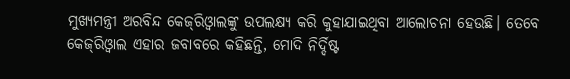ମୁଖ୍ୟମନ୍ତ୍ରୀ ଅରବିନ୍ଦ କେଜ୍‌ରିଓ୍ବାଲଙ୍କୁ ଉପଲକ୍ଷ୍ୟ କରି କୁହାଯାଇଥିବା ଆଲୋଚନା ହେଉଛି। ତେବେ କେଜ୍‌ରିଓ୍ବାଲ ଏହାର ଜବାବରେ କହିଛନ୍ତି, ମୋଦି ନିର୍ଦ୍ଦିଷ୍ଟ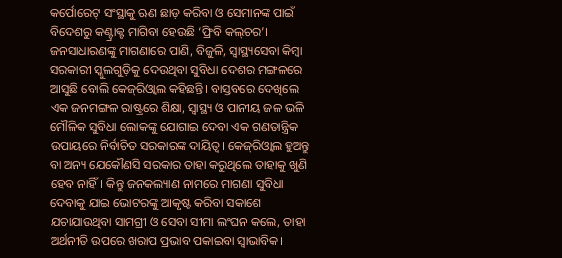କର୍ପୋରେଟ୍‌ ସଂସ୍ଥାକୁ ଋଣ ଛାଡ଼ କରିବା ଓ ସେମାନଙ୍କ ପାଇଁ ବିଦେଶରୁ କଣ୍ଟ୍ରାକ୍ଟ ମାଗିବା ହେଉଛି ‘ଫ୍ରିବି କଲ୍‌ଚର’। ଜନସାଧାରଣଙ୍କୁ ମାଗଣାରେ ପାଣି, ବିଜୁଳି, ସ୍ବାସ୍ଥ୍ୟସେବା କିମ୍ବା ସରକାରୀ ସ୍କୁଲଗୁଡ଼ିକୁ ଦେଉଥିବା ସୁବିଧା ଦେଶର ମଙ୍ଗଳରେ ଆସୁଛି ବୋଲି କେଜ୍‌ରିଓ୍ବାଲ କହିଛନ୍ତି। ବାସ୍ତବରେ ଦେଖିଲେ ଏକ ଜନମଙ୍ଗଳ ରାଷ୍ଟ୍ରରେ ଶିକ୍ଷା, ସ୍ବାସ୍ଥ୍ୟ ଓ ପାନୀୟ ଜଳ ଭଳି ମୌଳିକ ସୁବିଧା ଲୋକଙ୍କୁ ଯୋଗାଇ ଦେବା ଏକ ଗଣତାନ୍ତ୍ରିକ ଉପାୟରେ ନିର୍ବାଚିତ ସରକାରଙ୍କ ଦାୟିତ୍ୱ। କେଜ୍‌ରିଓ୍ବାଲ ହୁଅନ୍ତୁ ବା ଅନ୍ୟ ଯେକୌଣସି ସରକାର ତାହା କରୁଥିଲେ ତାହାକୁ ଖୁଣି ହେବ ନାହିଁ। କିନ୍ତୁ ଜନକଲ୍ୟାଣ ନାମରେ ମାଗଣା ସୁବିଧା ଦେବାକୁ ଯାଇ ଭୋଟରଙ୍କୁ ଆକୃଷ୍ଟ କରିବା ସକାଶେ ଯଚାଯାଉଥିବା ସାମଗ୍ରୀ ଓ ସେବା ସୀମା ଲଂଘନ କଲେ, ତାହା ଅର୍ଥନୀତି ଉପରେ ଖରାପ ପ୍ରଭାବ ପକାଇବା ସ୍ବାଭାବିକ।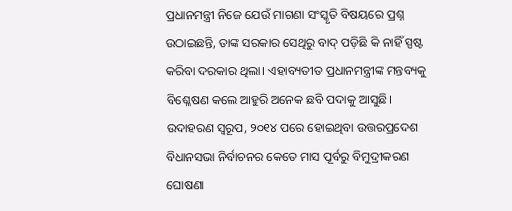ପ୍ରଧାନମନ୍ତ୍ରୀ ନିଜେ ଯେଉଁ ମାଗଣା ସଂସ୍କୃତି ବିଷୟରେ ପ୍ରଶ୍ନ ଉଠାଇଛନ୍ତି, ତାଙ୍କ ସରକାର ସେଥିରୁ ବାଦ୍‌ ପଡ଼ିଛି କି ନାହିଁ ସ୍ପଷ୍ଟ କରିବା ଦରକାର ଥିଲା। ଏହାବ୍ୟତୀତ ପ୍ରଧାନମନ୍ତ୍ରୀଙ୍କ ମନ୍ତବ୍ୟକୁ ବିଶ୍ଳେଷଣ କଲେ ଆହୁରି ଅନେକ ଛବି ପଦାକୁ ଆସୁଛି। ଉଦାହରଣ ସ୍ବରୂପ, ୨୦୧୪ ପରେ ହୋଇଥିବା ଉତ୍ତରପ୍ରଦେଶ ବିଧାନସଭା ନିର୍ବାଚନର କେତେ ମାସ ପୂର୍ବରୁ ବିମୁଦ୍ରୀକରଣ ଘୋଷଣା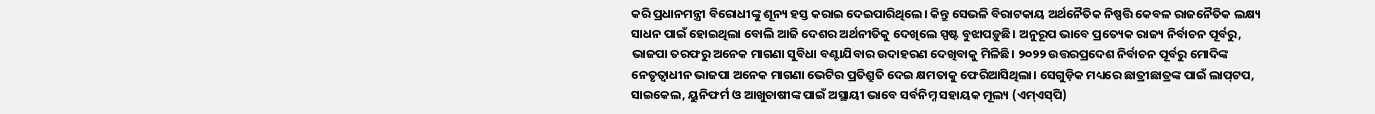କରି ପ୍ରଧାନମନ୍ତ୍ରୀ ବିରୋଧୀଙ୍କୁ ଶୂନ୍ୟ ହସ୍ତ କରାଇ ଦେଇପାରିଥିଲେ। କିନ୍ତୁ ସେଭଳି ବିରାଟକାୟ ଅର୍ଥନୈତିକ ନିଷ୍ପତ୍ତି କେବଳ ରାଜନୈତିକ ଲକ୍ଷ୍ୟ ସାଧନ ପାଇଁ ହୋଇଥିଲା ବୋଲି ଆଜି ଦେଶର ଅର୍ଥନୀତିକୁ ଦେଖିଲେ ସ୍ପଷ୍ଟ ବୁଝାପଡ଼ୁଛି। ଅନୁରୂପ ଭାବେ ପ୍ରତ୍ୟେକ ରାଜ୍ୟ ନିର୍ବାଚନ ପୂର୍ବରୁ, ଭାଜପା ତରଫରୁ ଅନେକ ମାଗଣା ସୁବିଧା ବଣ୍ଟାଯିବାର ଉଦାହରଣ ଦେଖିବାକୁ ମିଳିଛି। ୨୦୨୨ ଉତ୍ତରପ୍ରଦେଶ ନିର୍ବାଚନ ପୂର୍ବରୁ ମୋଦିଙ୍କ ନେତୃତ୍ୱାଧୀନ ଭାଜପା ଅନେକ ମାଗଣା ଭେଟିର ପ୍ରତିଶ୍ରୁତି ଦେଇ କ୍ଷମତାକୁ ଫେରିଆସିଥିଲା। ସେଗୁଡ଼ିକ ମଧ୍ୟରେ ଛାତ୍ରୀଛାତ୍ରଙ୍କ ପାଇଁ ଲାପ୍‌ଟପ, ସାଇକେଲ, ୟୁନିଫର୍ମ ଓ ଆଖୁଚାଷୀଙ୍କ ପାଇଁ ଅସ୍ଥାୟୀ ଭାବେ ସର୍ବନିମ୍ନ ସହାୟକ ମୂଲ୍ୟ (ଏମ୍‌ଏସ୍‌ପି)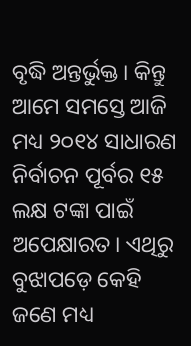ବୃଦ୍ଧି ଅନ୍ତର୍ଭୁକ୍ତ। କିନ୍ତୁ ଆମେ ସମସ୍ତେ ଆଜି ମଧ୍ୟ ୨୦୧୪ ସାଧାରଣ ନିର୍ବାଚନ ପୂର୍ବର ୧୫ ଲକ୍ଷ ଟଙ୍କା ପାଇଁ ଅପେକ୍ଷାରତ। ଏଥିରୁ ବୁଝାପଡ଼େ କେହି ଜଣେ ମଧ୍ୟ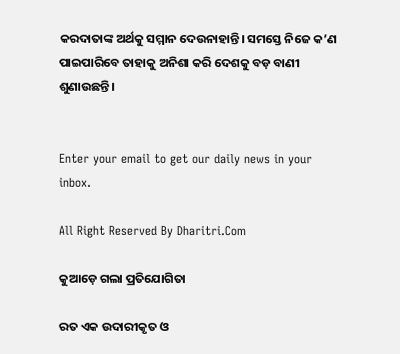କରଦାତାଙ୍କ ଅର୍ଥକୁ ସମ୍ମାନ ଦେଉନାହାନ୍ତି। ସମସ୍ତେ ନିଜେ କ’ଣ ପାଇପାରିବେ ତାହାକୁ ଅନିଶା କରି ଦେଶକୁ ବଡ଼ ବାଣୀ ଶୁଣାଉଛନ୍ତି।


Enter your email to get our daily news in your inbox.

All Right Reserved By Dharitri.Com

କୁଆଡ଼େ ଗଲା ପ୍ରତିଯୋଗିତା

ରତ ଏକ ଉଦାରୀକୃତ ଓ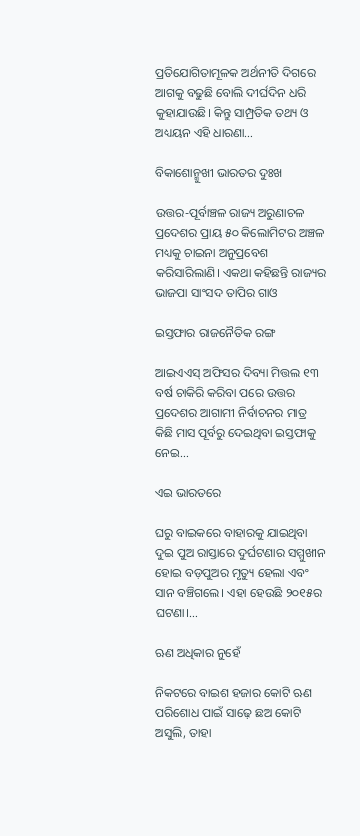ପ୍ରତିଯୋଗିତାମୂଳକ ଅର୍ଥନୀତି ଦିଗରେ ଆଗକୁ ବଢୁଛି ବୋଲି ଦୀର୍ଘଦିନ ଧରି କୁହାଯାଉଛି। କିନ୍ତୁ ସାମ୍ପ୍ରତିକ ତଥ୍ୟ ଓ ଅଧ୍ୟୟନ ଏହି ଧାରଣା…

ବିକାଶୋନ୍ମୁଖୀ ଭାରତର ଦୁଃଖ

ଉତ୍ତର-ପୂର୍ବାଞ୍ଚଳ ରାଜ୍ୟ ଅରୁଣାଚଳ ପ୍ରଦେଶର ପ୍ରାୟ ୫୦ କିଲୋମିଟର ଅଞ୍ଚଳ ମଧ୍ୟକୁ ଚାଇନା ଅନୁପ୍ରବେଶ କରିସାରିଲାଣି। ଏକଥା କହିଛନ୍ତି ରାଜ୍ୟର ଭାଜପା ସାଂସଦ ତାପିର ଗାଓ

ଇସ୍ତଫାର ରାଜନୈତିକ ରଙ୍ଗ

ଆଇଏଏସ୍‌ ଅଫିସର ଦିବ୍ୟା ମିତ୍ତଲ ୧୩ ବର୍ଷ ଚାକିରି କରିବା ପରେ ଉତ୍ତର ପ୍ରଦେଶର ଆଗାମୀ ନିର୍ବାଚନର ମାତ୍ର କିଛି ମାସ ପୂର୍ବରୁ ଦେଇଥିବା ଇସ୍ତଫାକୁ ନେଇ…

ଏଇ ଭାରତରେ

ଘରୁ ବାଇକରେ ବାହାରକୁ ଯାଇଥିବା ଦୁଇ ପୁଅ ରାସ୍ତାରେ ଦୁର୍ଘଟଣାର ସମ୍ମୁଖୀନ ହୋଇ ବଡ଼ପୁଅର ମୃତ୍ୟୁ ହେଲା ଏବଂ ସାନ ବଞ୍ଚିଗଲେ। ଏହା ହେଉଛି ୨୦୧୫ର ଘଟଣା।…

ଋଣ ଅଧିକାର ନୁହେଁ

ନିକଟରେ ବାଇଶ ହଜାର କୋଟି ଋଣ ପରିଶୋଧ ପାଇଁ ସାଢ଼େ ଛଅ କୋଟି ଅସୁଲି, ତାହା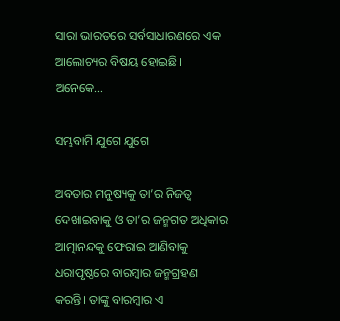ସାରା ଭାରତରେ ସର୍ବସାଧାରଣରେ ଏକ ଆଲୋଚ୍ୟର ବିଷୟ ହୋଇଛି। ଅନେକେ…

ସମ୍ଭବାମି ଯୁଗେ ଯୁଗେ

ଅବତାର ମନୁଷ୍ୟକୁ ତା’ର ନିଜତ୍ୱ ଦେଖାଇବାକୁ ଓ ତା’ର ଜନ୍ମଗତ ଅଧିକାର ଆତ୍ମାନନ୍ଦକୁ ଫେରାଇ ଆଣିବାକୁ ଧରାପୃଷ୍ଠରେ ବାରମ୍ବାର ଜନ୍ମଗ୍ରହଣ କରନ୍ତି। ତାଙ୍କୁ ବାରମ୍ବାର ଏ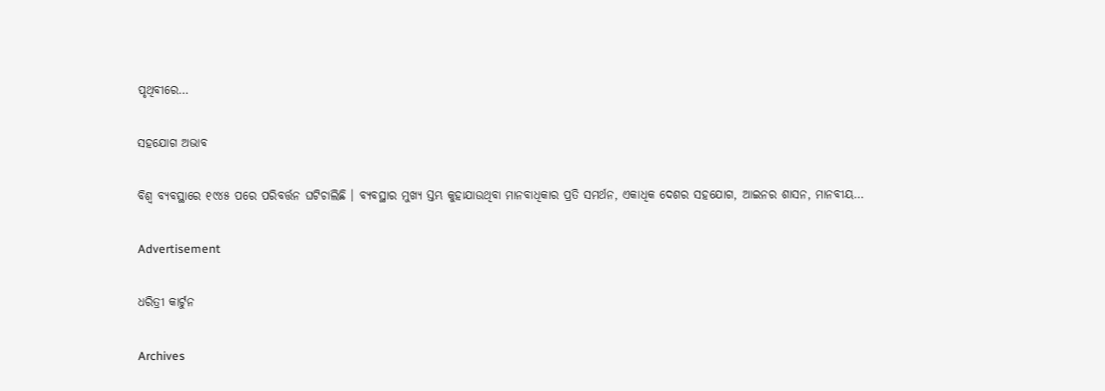ପୃଥିବୀରେ…

ସହଯୋଗ ଅଭାବ

ବିଶ୍ୱ ବ୍ୟବସ୍ଥାରେ ୧୯୪୫ ପରେ ପରିବର୍ତ୍ତନ ଘଟିଚାଲିଛି । ବ୍ୟବସ୍ଥାର ମୁଖ୍ୟ ସ୍ତମ୍ଭ କୁହାଯାଉଥିବା ମାନବାଧିକାର ପ୍ରତି ସମର୍ଥନ, ଏକାଧିକ ଦେଶର ସହଯୋଗ, ଆଇନର ଶାସନ, ମାନବୀୟ…

Advertisement

ଧରିତ୍ରୀ କାର୍ଟୁନ

Archives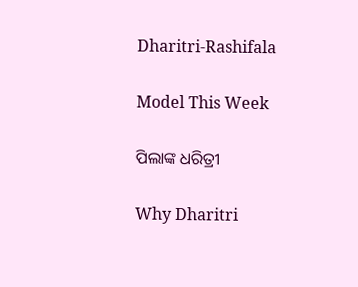Dharitri-Rashifala

Model This Week

ପିଲାଙ୍କ ଧରିତ୍ରୀ

Why Dharitri